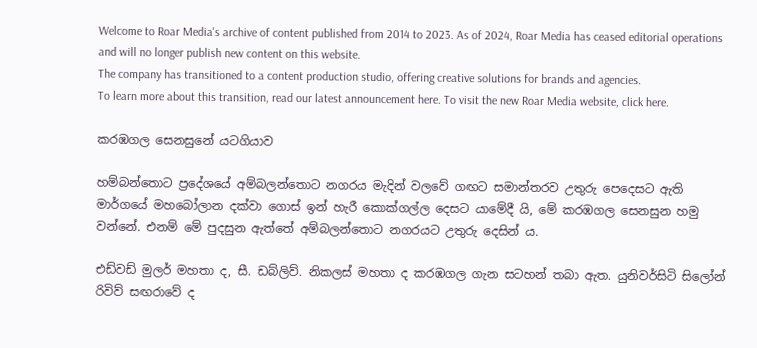Welcome to Roar Media's archive of content published from 2014 to 2023. As of 2024, Roar Media has ceased editorial operations and will no longer publish new content on this website.
The company has transitioned to a content production studio, offering creative solutions for brands and agencies.
To learn more about this transition, read our latest announcement here. To visit the new Roar Media website, click here.

කරඹගල සෙනසුනේ යටගියාව

හම්බන්තොට ප්‍රදේශයේ අම්බලන්තොට නගරය මැදින් වලවේ ගඟට සමාන්තරව උතුරු පෙදෙසට ඇති මාර්ගයේ මහබෝලාන දක්වා ගොස් ඉන් හැරී කොක්ගල්ල දෙසට යාමේදී යි, මේ කරඹගල සෙනසුන හමු වන්නේ. එනම් මේ පුදසුන ඇත්තේ අම්බලන්තොට නගරයට උතුරු දෙසින් ය.

එඩ්වඩ් මුලර් මහතා ද, සී. ඩබ්ලිව්. නිකලස් මහතා ද කරඹගල ගැන සටහන් තබා ඇත. යුනිවර්සිටි සිලෝන් රිවිව් සඟරාවේ ද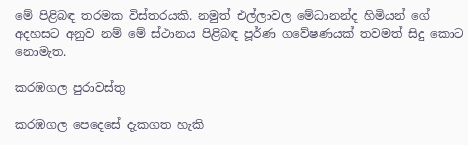මේ පිළිබඳ තරමක විස්තරයකි. නමුත් එල්ලාවල මේධානන්ද හිමියන් ගේ අදහසට අනුව නම් මේ ස්ථානය පිළිබඳ පූර්ණ ගවේෂණයක් තවමත් සිදු කොට නොමැත.

කරඹගල පුරාවස්තු

කරඹගල පෙදෙසේ දැකගත හැකි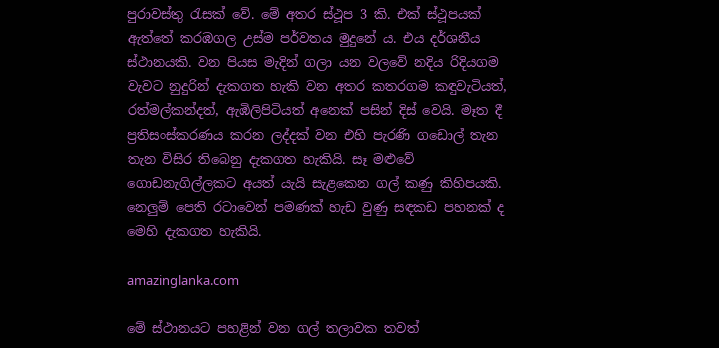පුරාවස්තු රැසක් වේ. මේ අතර ස්ථූප 3 කි. එක් ස්ථූපයක් ඇත්තේ කරඹගල උස්ම පර්වතය මුදුනේ ය. එය දර්ශනීය ස්ථානයකි. වන පියස මැදින් ගලා යන වලවේ නදිය රිදියගම වැවට නුදුරින් දැකගත හැකි වන අතර කතරගම කඳුවැටියත්, රත්මල්කන්දත්, ඇඹිලිපිටියත් අනෙක් පසින් දිස් වෙයි. මෑත දී ප්‍රතිසංස්කරණය කරන ලද්දක් වන එහි පැරණි ගඩොල් තැන තැන විසිර තිබෙනු දැකගත හැකියි. සෑ මළුවේ ගොඩනැගිල්ලකට අයත් යැයි සැළකෙන ගල් කණු කිහිපයකි. නෙලුම් පෙති රටාවෙන් පමණක් හැඩ වුණු සඳකඩ පහනක් ද මෙහි දැකගත හැකියි.

amazinglanka.com

මේ ස්ථානයට පහළින් වන ගල් තලාවක තවත්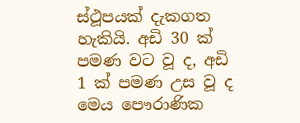ස්ථූපයක් දැකගත හැකියි. අඩි 30 ක් පමණ වට වූ ද, අඩි 1 ක් පමණ උස වූ ද මෙය පෞරාණික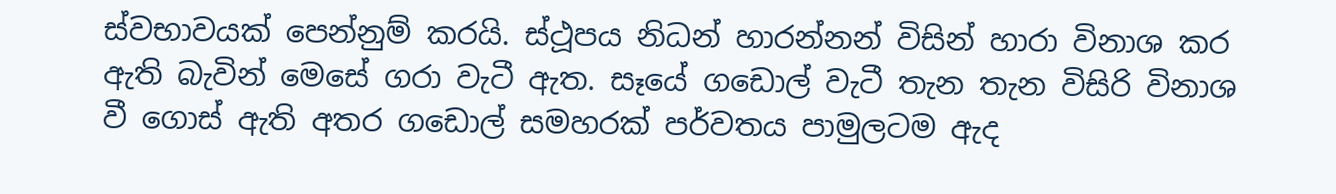ස්වභාවයක් පෙන්නුම් කරයි. ස්ථූපය නිධන් හාරන්නන් විසින් හාරා විනාශ කර ඇති බැවින් මෙසේ ගරා වැටී ඇත. සෑයේ ගඩොල් වැටී තැන තැන විසිරි විනාශ වී ගොස් ඇති අතර ගඩොල් සමහරක් පර්වතය පාමුලටම ඇද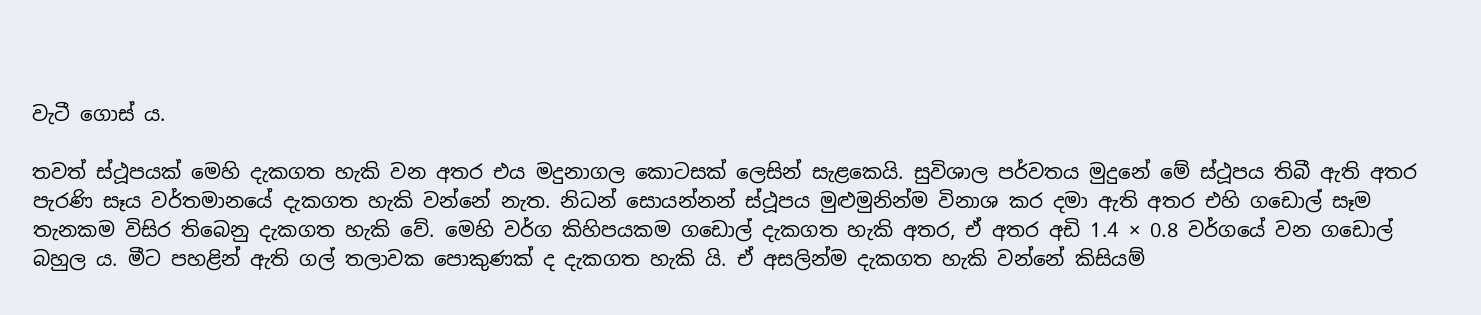වැටී ගොස් ය.

තවත් ස්ථූපයක් මෙහි දැකගත හැකි වන අතර එය මදුනාගල කොටසක් ලෙසින් සැළකෙයි. සුවිශාල පර්වතය මුදුනේ මේ ස්ථූපය තිබී ඇති අතර පැරණි සෑය වර්තමානයේ දැකගත හැකි වන්නේ නැත. නිධන් සොයන්නන් ස්ථූපය මුළුමුනින්ම විනාශ කර දමා ඇති අතර එහි ගඩොල් සෑම තැනකම විසිර තිබෙනු දැකගත හැකි වේ. මෙහි වර්ග කිහිපයකම ගඩොල් දැකගත හැකි අතර, ඒ අතර අඩි 1.4 × 0.8 වර්ගයේ වන ගඩොල් බහුල ය. මීට පහළින් ඇති ගල් තලාවක පොකුණක් ද දැකගත හැකි යි. ඒ අසලින්ම දැකගත හැකි වන්නේ කිසියම්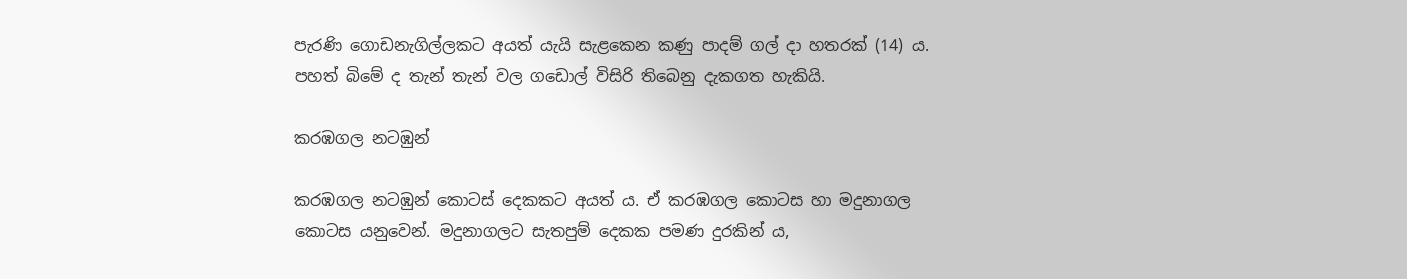පැරණි ගොඩනැගිල්ලකට අයත් යැයි සැළකෙන කණු පාදම් ගල් දා හතරක් (14) ය. පහත් බිමේ ද තැන් තැන් වල ගඩොල් විසිරි තිබෙනු දැකගත හැකියි.

කරඹගල නටඹුන්

කරඹගල නටඹුන් කොටස් දෙකකට අයත් ය. ඒ කරඹගල කොටස හා මදුනාගල කොටස යනුවෙන්. මදුනාගලට සැතපුම් දෙකක පමණ දුරකින් ය,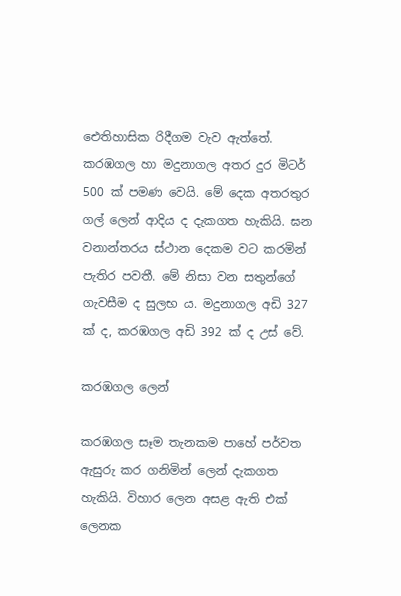ඓතිහාසික රිදීගම වැව ඇත්තේ. කරඹගල හා මදුනාගල අතර දුර මිටර් 500 ක් පමණ වෙයි. මේ දෙක අතරතුර ගල් ලෙන් ආදිය ද දැකගත හැකියි. ඝන වනාන්තරය ස්ථාන දෙකම වට කරමින් පැතිර පවතී. මේ නිසා වන සතුන්ගේ ගැවසීම ද සුලභ ය. මදුනාගල අඩි 327 ක් ද, කරඹගල අඩි 392 ක් ද උස් වේ.

කරඹගල ලෙන්

කරඹගල සෑම තැනකම පාහේ පර්වත ඇසුරු කර ගනිමින් ලෙන් දැකගත හැකියි. විහාර ලෙන අසළ ඇති එක් ලෙනක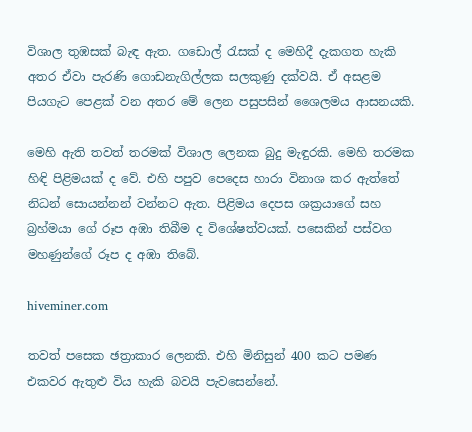විශාල තුඹසක් බැඳ ඇත. ගඩොල් රැසක් ද මෙහිදී දැකගත හැකි අතර ඒවා පැරණි ගොඩනැගිල්ලක සලකුණු දක්වයි. ඒ අසළම පියගැට පෙළක් වන අතර මේ ලෙන පසුපසින් ශෛලමය ආසනයකි.

මෙහි ඇති තවත් තරමක් විශාල ලෙනක බුදු මැඳුරකි. මෙහි තරමක හිඳි පිළිමයක් ද වේ. එහි පපුව පෙදෙස හාරා විනාශ කර ඇත්තේ නිධන් සොයන්නන් වන්නට ඇත. පිළිමය දෙපස ශක්‍රයාගේ සහ බ්‍රහ්මයා ගේ රූප අඹා තිබීම ද විශේෂත්වයක්. පසෙකින් පස්වග මහණුන්ගේ රූප ද අඹා තිබේ.

hiveminer.com

තවත් පසෙක ඡත්‍රාකාර ලෙනකි. එහි මිනිසුන් 400 කට පමණ එකවර ඇතුළු විය හැකි බවයි පැවසෙන්නේ.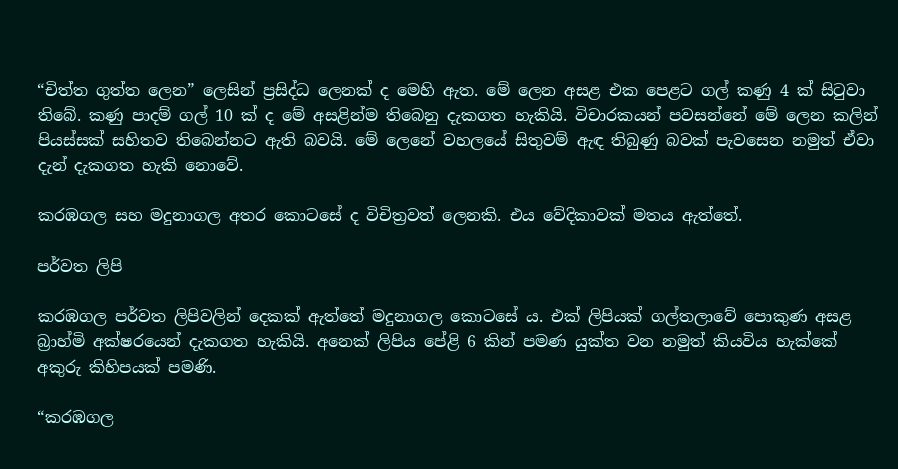“චිත්ත ගුත්ත ලෙන” ලෙසින් ප්‍රසිද්ධ ලෙනක් ද මෙහි ඇත. මේ ලෙන අසළ එක පෙළට ගල් කණු 4 ක් සිටුවා තිබේ. කණු පාදම් ගල් 10 ක් ද මේ අසළින්ම තිබෙනු දැකගත හැකියි. විචාරකයන් පවසන්නේ මේ ලෙන කලින් පියස්සක් සහිතව තිබෙන්නට ඇති බවයි. මේ ලෙනේ වහලයේ සිතුවම් ඇඳ තිබුණු බවක් පැවසෙන නමුත් ඒවා දැන් දැකගත හැකි නොවේ.

කරඹගල සහ මදුනාගල අතර කොටසේ ද විචිත්‍රවත් ලෙනකි. එය වේදිකාවක් මතය ඇත්තේ.

පර්වත ලිපි

කරඹගල පර්වත ලිපිවලින් දෙකක් ඇත්තේ මදුනාගල කොටසේ ය. එක් ලිපියක් ගල්තලාවේ පොකුණ අසළ බ්‍රාහ්මි අක්ෂරයෙන් දැකගත හැකියි. අනෙක් ලිපිය පේළි 6 කින් පමණ යුක්ත වන නමුත් කියවිය හැක්කේ අකුරු කිහිපයක් පමණි.

“කරඹගල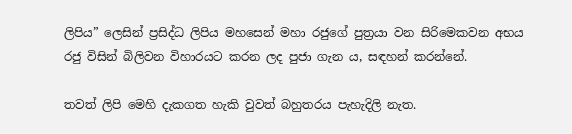ලිපිය” ලෙසින් ප්‍රසිද්ධ ලිපිය මහසෙන් මහා රජුගේ පුත්‍රයා වන සිරිමෙකවන අභය රජු විසින් බිලිවන විහාරයට කරන ලද පුජා ගැන ය, සඳහන් කරන්නේ.

තවත් ලිපි මෙහි දැකගත හැකි වුවත් බහුතරය පැහැදිලි නැත.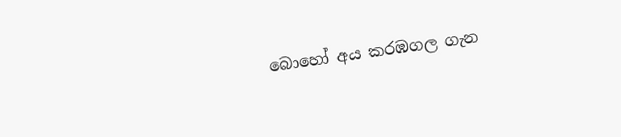බොහෝ අය කරඹගල ගැන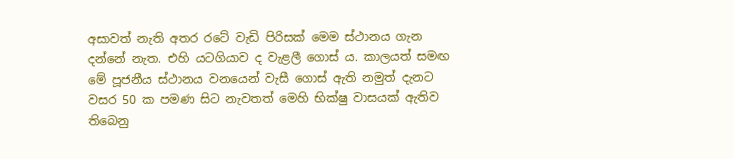අසාවත් නැති අතර රටේ වැඩි පිරිසක් මෙම ස්ථානය ගැන දන්නේ නැත. එහි යටගියාව ද වැළලී ගොස් ය. කාලයත් සමඟ මේ පූජනීය ස්ථානය වනයෙන් වැසී ගොස් ඇති නමුත් දැනට වසර 50 ක පමණ සිට නැවතත් මෙහි භික්ෂු වාසයක් ඇතිව තිබෙනු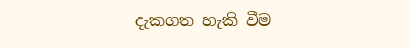දැකගත හැකි වීම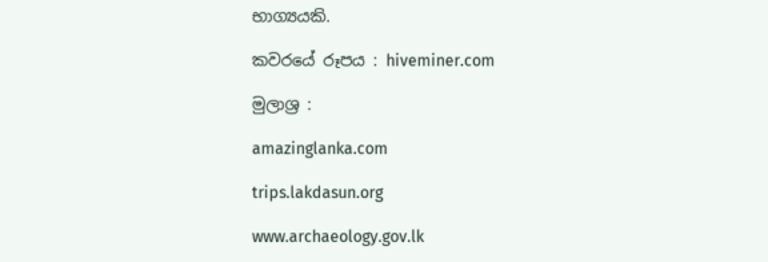භාග්‍යයකි.

කවරයේ රූපය : hiveminer.com

මුලාශ්‍ර :

amazinglanka.com

trips.lakdasun.org

www.archaeology.gov.lk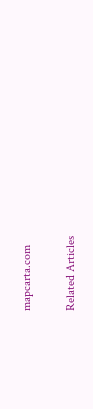mapcarta.com

Related Articles